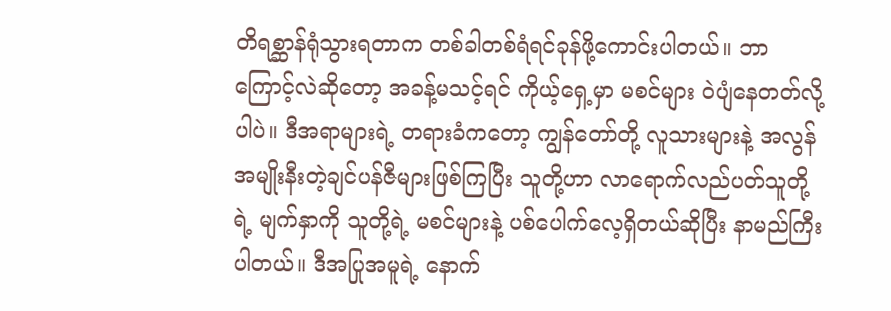တိရစ္ဆာန်ရုံသွားရတာက တစ်ခါတစ်ရံရင်ခုန်ဖို့ကောင်းပါတယ်။ ဘာကြောင့်လဲဆိုတော့ အခန့်မသင့်ရင် ကိုယ့်ရှေ့မှာ မစင်များ ဝဲပျံနေတတ်လို့ပါပဲ။ ဒီအရာများရဲ့ တရားခံကတော့ ကျွန်တော်တို့ လူသားများနဲ့ အလွန် အမျိုးနီးတဲ့ချင်ပန်ဇီများဖြစ်ကြပြီး သူတို့ဟာ လာရောက်လည်ပတ်သူတို့ရဲ့ မျက်နှာကို သူတို့ရဲ့ မစင်များနဲ့ ပစ်ပေါက်လေ့ရှိတယ်ဆိုပြီး နာမည်ကြီးပါတယ်။ ဒီအပြုအမူရဲ့ နောက်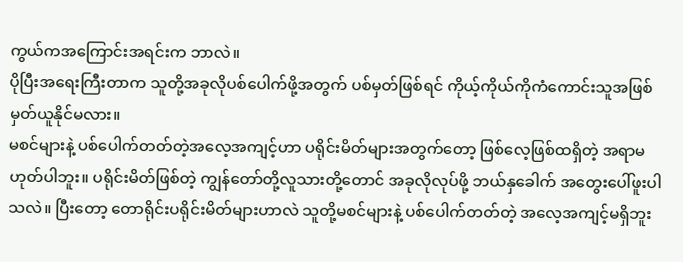ကွယ်ကအကြောင်းအရင်းက ဘာလဲ။
ပိုပြီးအရေးကြီးတာက သူတို့အခုလိုပစ်ပေါက်ဖို့အတွက် ပစ်မှတ်ဖြစ်ရင် ကိုယ့်ကိုယ်ကိုကံကောင်းသူအဖြစ် မှတ်ယူနိုင်မလား။
မစင်များနဲ့ ပစ်ပေါက်တတ်တဲ့အလေ့အကျင့်ဟာ ပရိုင်းမိတ်များအတွက်တော့ ဖြစ်လေ့ဖြစ်ထရှိတဲ့ အရာမဟုတ်ပါဘူး။ ပရိုင်းမိတ်ဖြစ်တဲ့ ကျွန်တော်တို့လူသားတို့တောင် အခုလိုလုပ်ဖို့ ဘယ်နှခေါက် အတွေးပေါ်ဖူးပါသလဲ။ ပြီးတော့ တောရိုင်းပရိုင်းမိတ်များဟာလဲ သူတို့မစင်များနဲ့ ပစ်ပေါက်တတ်တဲ့ အလေ့အကျင့်မရှိဘူး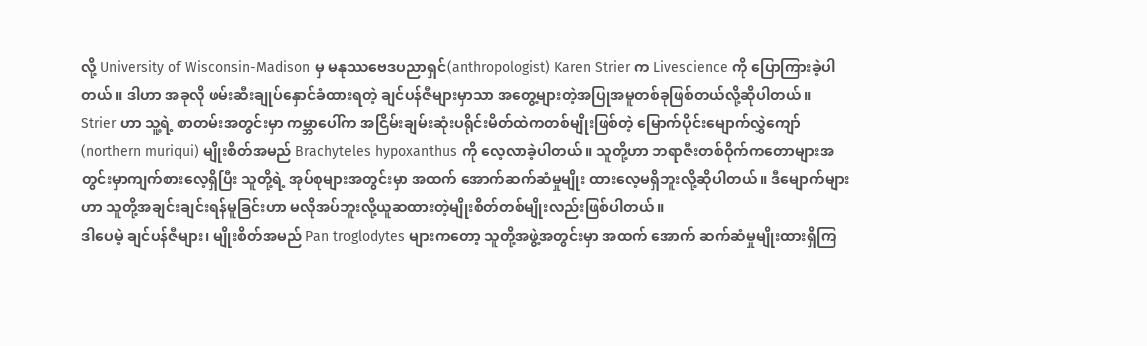လို့ University of Wisconsin-Madison မှ မနုဿဗေဒပညာရှင်(anthropologist) Karen Strier က Livescience ကို ပြောကြားခဲ့ပါတယ်။ ဒါဟာ အခုလို ဖမ်းဆီးချုပ်နှောင်ခံထားရတဲ့ ချင်ပန်ဇီများမှာသာ အတွေ့များတဲ့အပြုအမူတစ်ခုဖြစ်တယ်လို့ဆိုပါတယ်။
Strier ဟာ သူ့ရဲ့ စာတမ်းအတွင်းမှာ ကမ္ဘာပေါ်က အငြိမ်းချမ်းဆုံးပရိုင်းမိတ်ထဲကတစ်မျိုးဖြစ်တဲ့ မြောက်ပိုင်းမျောက်လွှဲကျော် (northern muriqui) မျိုးစိတ်အမည် Brachyteles hypoxanthus ကို လေ့လာခဲ့ပါတယ်။ သူတို့ဟာ ဘရာဇီးတစ်ဝိုက်ကတောများအတွင်းမှာကျက်စားလေ့ရှိပြီး သူတို့ရဲ့ အုပ်စုများအတွင်းမှာ အထက် အောက်ဆက်ဆံမှုမျိုး ထားလေ့မရှိဘူးလို့ဆိုပါတယ်။ ဒီမျောက်များဟာ သူတို့အချင်းချင်းရန်မူခြင်းဟာ မလိုအပ်ဘူးလို့ယူဆထားတဲ့မျိုးစိတ်တစ်မျိုးလည်းဖြစ်ပါတယ်။
ဒါပေမဲ့ ချင်ပန်ဇီများ၊ မျိုးစိတ်အမည် Pan troglodytes များကတော့ သူတို့အဖွဲ့အတွင်းမှာ အထက် အောက် ဆက်ဆံမှုမျိုးထားရှိကြ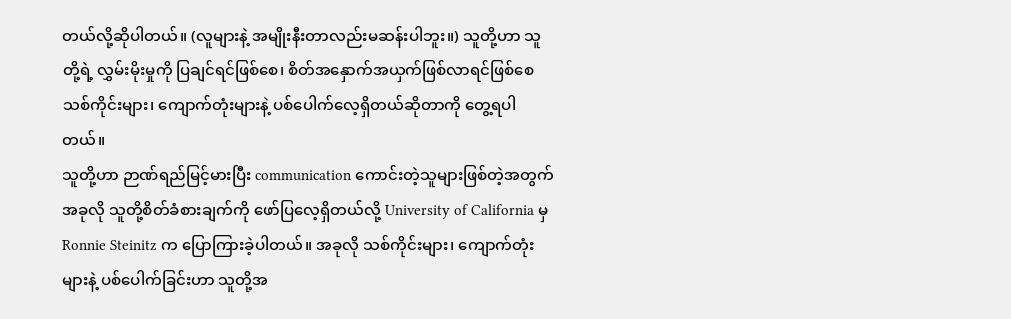တယ်လို့ဆိုပါတယ်။ (လူများနဲ့ အမျိုးနီးတာလည်းမဆန်းပါဘူး။) သူတို့ဟာ သူတို့ရဲ့ လွှမ်းမိုးမှုကို ပြချင်ရင်ဖြစ်စေ၊ စိတ်အနှောက်အယှက်ဖြစ်လာရင်ဖြစ်စေ သစ်ကိုင်းများ၊ ကျောက်တုံးများနဲ့ ပစ်ပေါက်လေ့ရှိတယ်ဆိုတာကို တွေ့ရပါတယ်။
သူတို့ဟာ ဉာဏ်ရည်မြင့်မားပြီး communication ကောင်းတဲ့သူများဖြစ်တဲ့အတွက် အခုလို သူတို့စိတ်ခံစားချက်ကို ဖော်ပြလေ့ရှိတယ်လို့ University of California မှ Ronnie Steinitz က ပြောကြားခဲ့ပါတယ်။ အခုလို သစ်ကိုင်းများ၊ ကျောက်တုံးများနဲ့ ပစ်ပေါက်ခြင်းဟာ သူတို့အ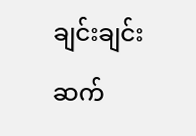ချင်းချင်းဆက်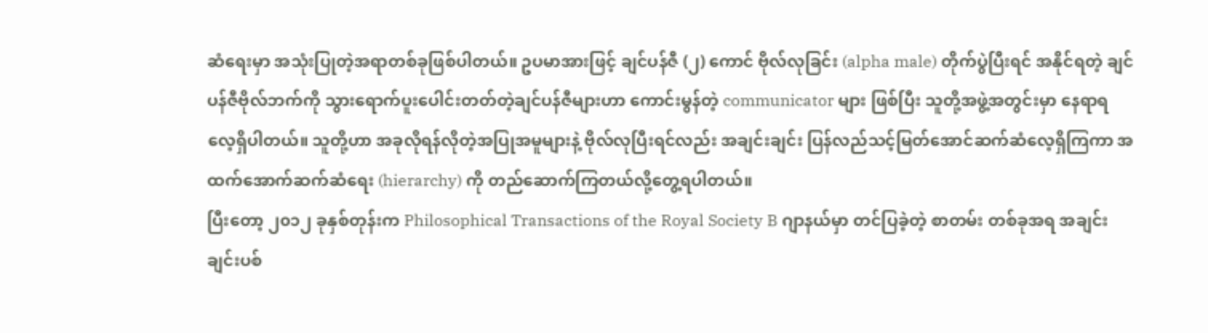ဆံရေးမှာ အသုံးပြုတဲ့အရာတစ်ခုဖြစ်ပါတယ်။ ဥပမာအားဖြင့် ချင်ပန်ဇီ (၂) ကောင် ဗိုလ်လုခြင်း (alpha male) တိုက်ပွဲပြီးရင် အနိုင်ရတဲ့ ချင်ပန်ဇီဗိုလ်ဘက်ကို သွားရောက်ပူးပေါင်းတတ်တဲ့ချင်ပန်ဇီများဟာ ကောင်းမွန်တဲ့ communicator များ ဖြစ်ပြီး သူတို့အဖွဲ့အတွင်းမှာ နေရာရလေ့ရှိပါတယ်။ သူတို့ဟာ အခုလိုရန်လိုတဲ့အပြုအမူများနဲ့ ဗိုလ်လုပြီးရင်လည်း အချင်းချင်း ပြန်လည်သင့်မြတ်အောင်ဆက်ဆံလေ့ရှိကြကာ အထက်အောက်ဆက်ဆံရေး (hierarchy) ကို တည်ဆောက်ကြတယ်လို့တွေ့ရပါတယ်။
ပြီးတော့ ၂၀၁၂ ခုနှစ်တုန်းက Philosophical Transactions of the Royal Society B ဂျာနယ်မှာ တင်ပြခဲ့တဲ့ စာတမ်း တစ်ခုအရ အချင်းချင်းပစ်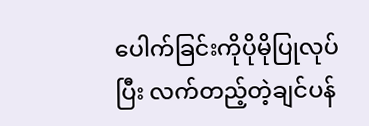ပေါက်ခြင်းကိုပိုမိုပြုလုပ်ပြီး လက်တည့်တဲ့ချင်ပန်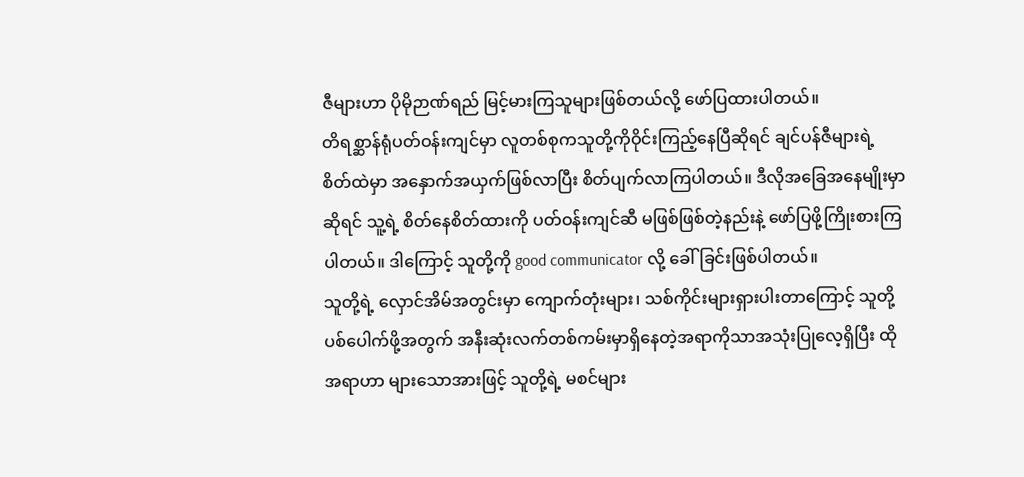ဇီများဟာ ပိုမိုဉာဏ်ရည် မြင့်မားကြသူများဖြစ်တယ်လို့ ဖော်ပြထားပါတယ်။
တိရစ္ဆာန်ရုံပတ်ဝန်းကျင်မှာ လူတစ်စုကသူတို့ကိုဝိုင်းကြည့်နေပြီဆိုရင် ချင်ပန်ဇီများရဲ့ စိတ်ထဲမှာ အနှောက်အယှက်ဖြစ်လာပြီး စိတ်ပျက်လာကြပါတယ်။ ဒီလိုအခြေအနေမျိုးမှာဆိုရင် သူ့ရဲ့ စိတ်နေစိတ်ထားကို ပတ်ဝန်းကျင်ဆီ မဖြစ်ဖြစ်တဲ့နည်းနဲ့ ဖော်ပြဖို့ကြိုးစားကြပါတယ်။ ဒါကြောင့် သူတို့ကို good communicator လို့ ခေါ်ခြင်းဖြစ်ပါတယ်။
သူတို့ရဲ့ လှောင်အိမ်အတွင်းမှာ ကျောက်တုံးများ၊ သစ်ကိုင်းများရှားပါးတာကြောင့် သူတို့ပစ်ပေါက်ဖို့အတွက် အနီးဆုံးလက်တစ်ကမ်းမှာရှိနေတဲ့အရာကိုသာအသုံးပြုလေ့ရှိပြီး ထိုအရာဟာ များသောအားဖြင့် သူတို့ရဲ့ မစင်များ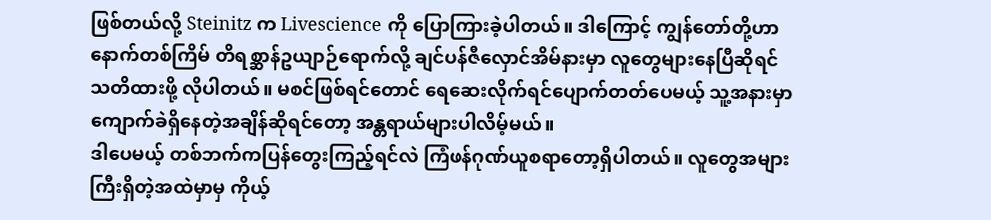ဖြစ်တယ်လို့ Steinitz က Livescience ကို ပြောကြားခဲ့ပါတယ်။ ဒါကြောင့် ကျွန်တော်တို့ဟာ နောက်တစ်ကြိမ် တိရစ္ဆာန်ဥယျာဉ်ရောက်လို့ ချင်ပန်ဇီလှောင်အိမ်နားမှာ လူတွေများနေပြီဆိုရင် သတိထားဖို့ လိုပါတယ်။ မစင်ဖြစ်ရင်တောင် ရေဆေးလိုက်ရင်ပျောက်တတ်ပေမယ့် သူ့အနားမှာ ကျောက်ခဲရှိနေတဲ့အချိန်ဆိုရင်တော့ အန္တရာယ်များပါလိမ့်မယ်။
ဒါပေမယ့် တစ်ဘက်ကပြန်တွေးကြည့်ရင်လဲ ကြံဖန်ဂုဏ်ယူစရာတော့ရှိပါတယ်။ လူတွေအများကြီးရှိတဲ့အထဲမှာမှ ကိုယ့်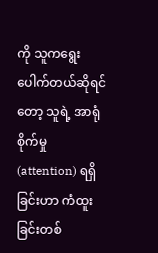ကို သူကရွေးပေါက်တယ်ဆိုရင်တော့ သူရဲ့ အာရုံစိုက်မှု (attention) ရရှိခြင်းဟာ ကံထူးခြင်းတစ်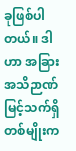ခုဖြစ်ပါတယ်။ ဒါဟာ အခြားအသိဉာဏ်မြင့်သက်ရှိတစ်မျိုးက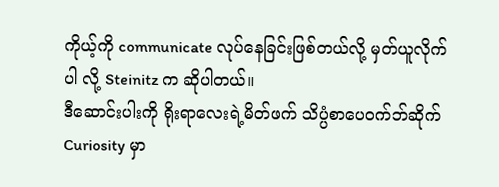ကိုယ့်ကို communicate လုပ်နေခြင်းဖြစ်တယ်လို့ မှတ်ယူလိုက်ပါ လို့ Steinitz က ဆိုပါတယ်။
ဒီဆောင်းပါးကို ရိုးရာလေးရဲ့မိတ်ဖက် သိပ္ပံစာပေဝက်ဘ်ဆိုက် Curiosity မှာ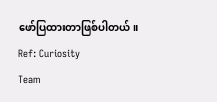ဖော်ပြထားတာဖြစ်ပါတယ်။
Ref: Curiosity
Team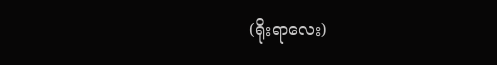(ရိုးရာလေး)